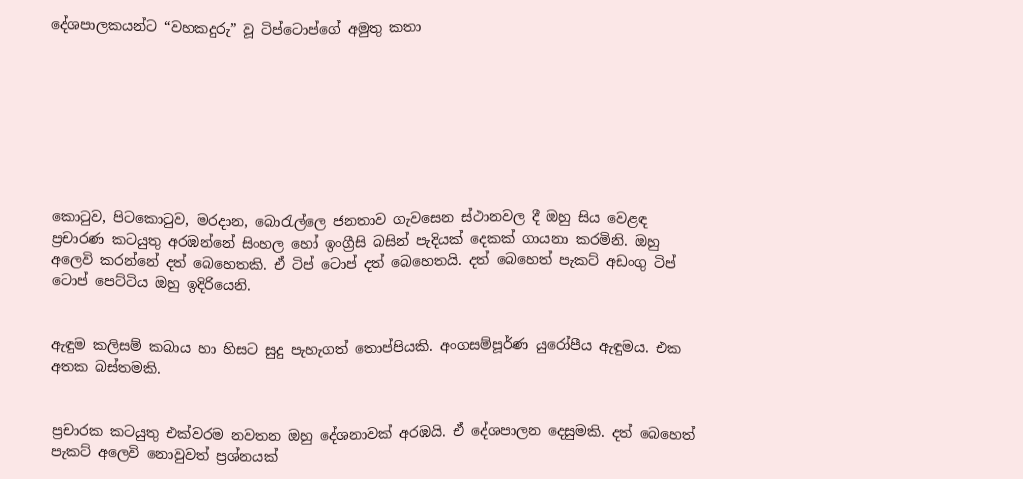දේශපාලකයන්ට “වහකදුරු” වූ ටිප්ටොප්ගේ අමුතු කතා








කොටුව, පිටකොටුව, මරදාන, බොරැල්ලෙ ජනතාව ගැවසෙන ස්ථානවල දී ඔහු සිය වෙළඳ ප්‍රචාරණ කටයුතු අරඹන්නේ සිංහල හෝ ඉංග්‍රීසි බසින් පැදියක් දෙකක් ගායනා කරමිනි. ඔහු අලෙවි කරන්නේ දත් බෙහෙතකි. ඒ ටිප් ටොප් දත් බෙහෙතයි. දත් බෙහෙත් පැකට් අඩංගු ටිප් ටොප් පෙට්ටිය ඔහු ඉදිරියෙනි.


ඇඳුම කලිසම් කබාය හා හිසට සුදු පැහැගත් තොප්පියකි. අංගසම්පූර්ණ යුරෝපීය ඇඳුමය. එක අතක බස්තමකි.


ප්‍රචාරක කටයුතු එක්වරම නවතන ඔහු දේශනාවක් අරඹයි. ඒ දේශපාලන දෙසුමකි. දත් බෙහෙත් පැකට් අලෙවි නොවුවත් ප්‍රශ්නයක්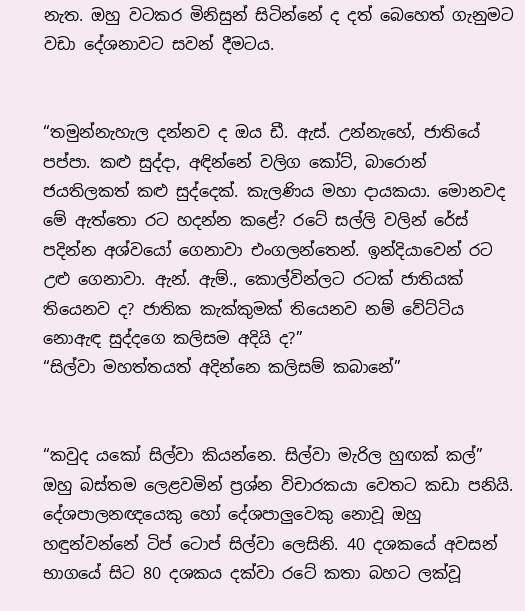නැත. ඔහු වටකර මිනිසුන් සිටින්නේ ද දත් බෙහෙත් ගැනුමට වඩා දේශනාවට සවන් දීමටය.


“තමුන්නැහැල දන්නව ද ඔය ඩී. ඇස්. උන්නැහේ, ජාතියේ පප්පා. කළු සුද්දා, අඳින්නේ වලිග කෝට්, බාරොන් ජයතිලකත් කළු සුද්දෙක්. කැලණිය මහා දායකයා. මොනවද මේ ඇත්තො රට හදන්න කළේ? රටේ සල්ලි වලින් රේස් පදින්න අශ්වයෝ ගෙනාවා එංගලන්තෙන්. ඉන්දියාවෙන් රට උළු ගෙනාවා. ඇන්. ඇම්., කොල්වින්ලට රටක් ජාතියක් තියෙනව ද? ජාතික කැක්කුමක් තියෙනව නම් වේට්ටිය නොඇඳ සුද්දගෙ කලිසම අදියි ද?”
“සිල්වා මහත්තයත් අදින්නෙ කලිසම් කබානේ”


“කවුද යකෝ සිල්වා කියන්නෙ. සිල්වා මැරිල හුඟක් කල්” ඔහු බස්තම ලෙළවමින් ප්‍රශ්න විචාරකයා වෙතට කඩා පනියි. දේශපාලනඥයෙකු හෝ දේශපාලුවෙකු නොවූ ඔහු හඳුන්වන්නේ ටිප් ටොප් සිල්වා ලෙසිනි. 40 දශකයේ අවසන් භාගයේ සිට 80 දශකය දක්වා රටේ කතා බහට ලක්වූ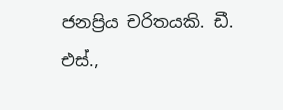ජනප්‍රිය චරිතයකි. ඩී. එස්.,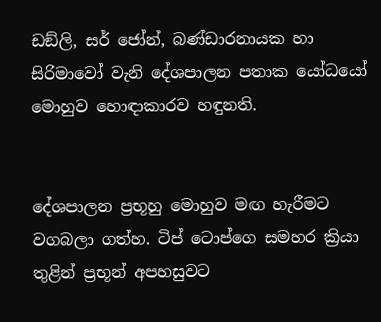ඩඞ්ලි, සර් ජෝන්, බණ්ඩාරනායක හා සිරිමාවෝ වැනි දේශපාලන පතාක යෝධයෝ මොහුව හොඳාකාරව හඳුනති.


දේශපාලන ප්‍රභූහු මොහුව මඟ හැරීමට වගබලා ගත්හ. ටිප් ටොප්ගෙ සමහර ක්‍රියා තුළින් ප්‍රභූන් අපහසුවට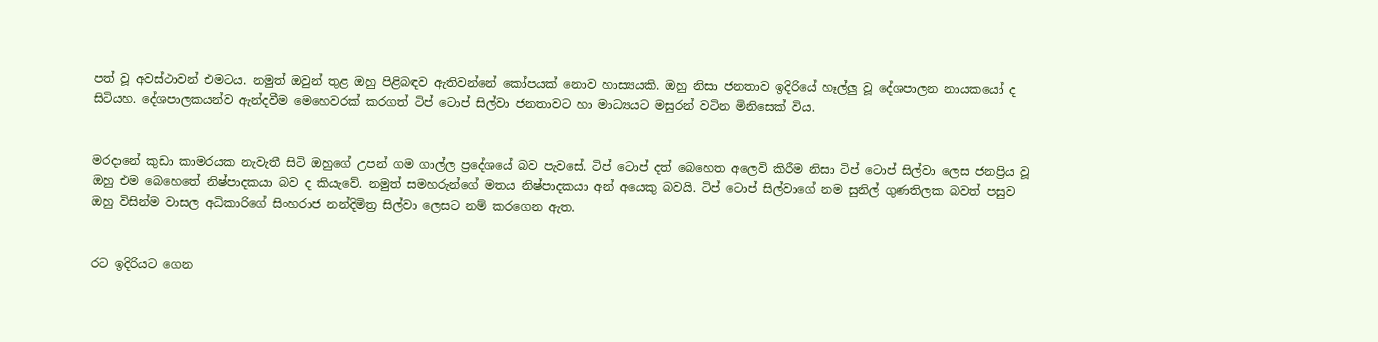පත් වූ අවස්ථාවන් එමටය. නමුත් ඔවුන් තුළ ඔහු පිළිබඳව ඇතිවන්නේ කෝපයක් නොව හාස්‍යයකි. ඔහු නිසා ජනතාව ඉදිරියේ හෑල්ලු වූ දේශපාලන නායකයෝ ද සිටියහ. දේශපාලකයන්ව ඇන්දවීම මෙහෙවරක් කරගත් ටිප් ටොප් සිල්වා ජනතාවට හා මාධ්‍යයට මසුරන් වටින මිනිසෙක් විය.


මරදානේ කුඩා කාමරයක නැවැතී සිටි ඔහුගේ උපන් ගම ගාල්ල ප්‍රදේශයේ බව පැවසේ. ටිප් ටොප් දත් බෙහෙත අලෙවි කිරීම නිසා ටිප් ටොප් සිල්වා ලෙස ජනප්‍රිය වූ ඔහු එම බෙහෙතේ නිෂ්පාදකයා බව ද කියැවේ. නමුත් සමහරුන්ගේ මතය නිෂ්පාදකයා අන් අයෙකු බවයි. ටිප් ටොප් සිල්වාගේ නම සුනිල් ගුණතිලක බවත් පසුව ඔහු විසින්ම වාසල අධිකාරිගේ සිංහරාජ නන්දිමිත්‍ර සිල්වා ලෙසට නම් කරගෙන ඇත.


රට ඉදිරියට ගෙන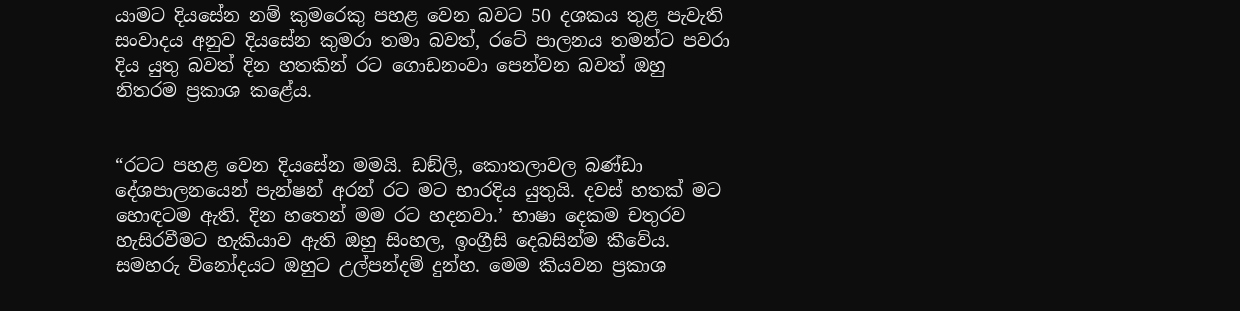යාමට දියසේන නම් කුමරෙකු පහළ වෙන බවට 50 දශකය තුළ පැවැති සංවාදය අනුව දියසේන කුමරා තමා බවත්, රටේ පාලනය තමන්ට පවරා දිය යුතු බවත් දින හතකින් රට ගොඩනංවා පෙන්වන බවත් ඔහු නිතරම ප්‍රකාශ කළේය.


“රටට පහළ වෙන දියසේන මමයි. ඩඞ්ලි, කොතලාවල බණ්ඩා දේශපාලනයෙන් පැන්ෂන් අරන් රට මට භාරදිය යුතුයි. දවස් හතක් මට හොඳටම ඇති. දින හතෙන් මම රට හදනවා.’ භාෂා දෙකම චතුරව හැසිරවීමට හැකියාව ඇති ඔහු සිංහල, ඉංග්‍රීසි දෙබසින්ම කීවේය. සමහරු විනෝදයට ඔහුට උල්පන්දම් දුන්හ. මෙම කියවන ප්‍රකාශ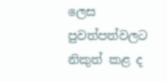ලෙස පුවත්පත්වලට නිකුත් කළ ද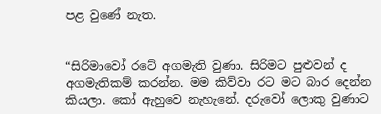පළ වුණේ නැත.


“සිරිමාවෝ රටේ අගමැති වුණා. සිරිමට පුළුවන් ද අගමැතිකම් කරන්න. මම කිව්වා රට මට බාර දෙන්න කියලා. කෝ ඇහුවෙ නැහැනේ. දරුවෝ ලොකු වුණාට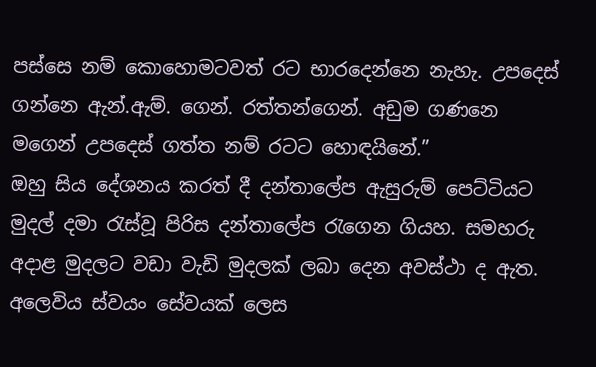පස්සෙ නම් කොහොමටවත් රට භාරදෙන්නෙ නැහැ. උපදෙස් ගන්නෙ ඇන්.ඇම්. ගෙන්. රත්තන්ගෙන්. අඩුම ගණනෙ මගෙන් උපදෙස් ගත්ත නම් රටට හොඳයිනේ.”
ඔහු සිය දේශනය කරත් දී දන්තාලේප ඇසුරුම් පෙට්ටියට මුදල් දමා රැස්වූ පිරිස දන්තාලේප රැගෙන ගියහ. සමහරු අදාළ මුදලට වඩා වැඩි මුදලක් ලබා දෙන අවස්ථා ද ඇත. අලෙවිය ස්වයං සේවයක් ලෙස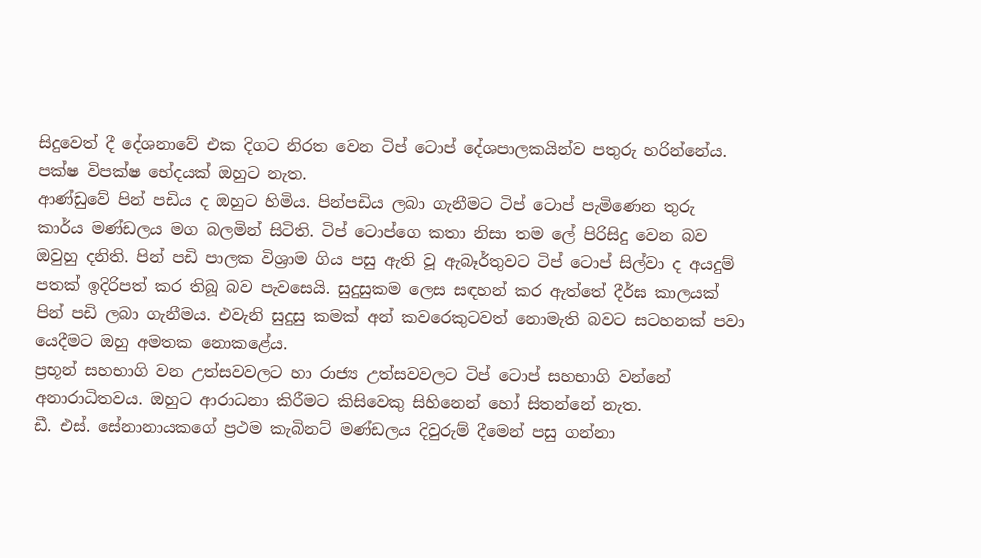සිදුවෙත් දී දේශනාවේ එක දිගට නිරත වෙන ටිප් ටොප් දේශපාලකයින්ව පතුරු හරින්නේය. පක්ෂ විපක්ෂ භේදයක් ඔහුට නැත.
ආණ්ඩුවේ පින් පඩිය ද ඔහුට හිමිය. පින්පඩිය ලබා ගැනීමට ටිප් ටොප් පැමිණෙන තුරු කාර්ය මණ්ඩලය මග බලමින් සිටිති. ටිප් ටොප්ගෙ කතා නිසා තම ලේ පිරිසිදු වෙන බව ඔවුහු දනිති. පින් පඩි පාලක විශ්‍රාම ගිය පසු ඇති වූ ඇබෑර්තුවට ටිප් ටොප් සිල්වා ද අයදුම් පතක් ඉදිරිපත් කර තිබූ බව පැවසෙයි. සුදුසුකම ලෙස සඳහන් කර ඇත්තේ දීර්ඝ කාලයක් පින් පඩි ලබා ගැනීමය. එවැනි සුදුසු කමක් අන් කවරෙකුටවත් නොමැති බවට සටහනක් පවා යෙදීමට ඔහු අමතක නොකළේය.
ප්‍රභූන් සහභාගි වන උත්සවවලට හා රාජ්‍ය උත්සවවලට ටිප් ටොප් සහභාගි වන්නේ අනාරාධිතවය. ඔහුට ආරාධනා කිරීමට කිසිවෙකු සිහිනෙන් හෝ සිතන්නේ නැත.
ඩී. එස්. සේනානායකගේ ප්‍රථම කැබිනට් මණ්ඩලය දිවුරුම් දීමෙන් පසු ගන්නා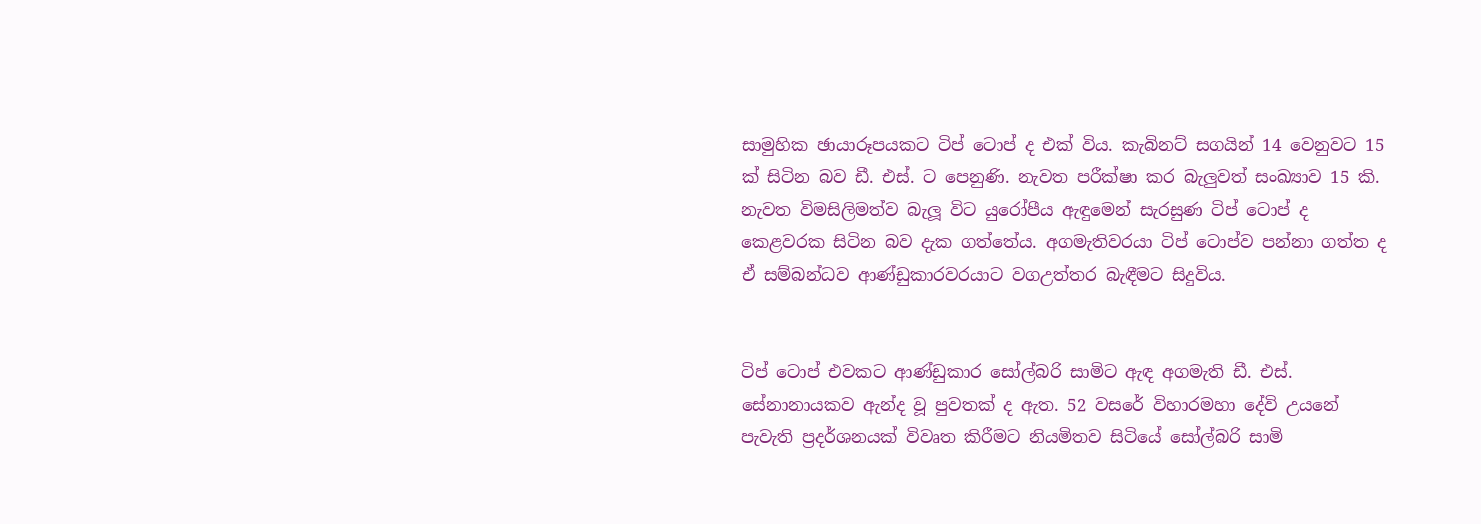සාමුහික ඡායාරූපයකට ටිප් ටොප් ද එක් විය. කැබිනට් සගයින් 14 වෙනුවට 15 ක් සිටින බව ඩී. එස්. ට පෙනුණි. නැවත පරීක්ෂා කර බැලුවත් සංඛ්‍යාව 15 කි. නැවත විමසිලිමත්ව බැලූ විට යුරෝපීය ඇඳුමෙන් සැරසුණ ටිප් ටොප් ද කෙළවරක සිටින බව දැක ගත්තේය. අගමැතිවරයා ටිප් ටොප්ව පන්නා ගත්ත ද ඒ සම්බන්ධව ආණ්ඩුකාරවරයාට වගඋත්තර බැඳීමට සිදුවිය.


ටිප් ටොප් එවකට ආණ්ඩුකාර සෝල්බරි සාමිට ඇඳ අගමැති ඩී. එස්. සේනානායකව ඇන්ද වූ පුවතක් ද ඇත. 52 වසරේ විහාරමහා දේවි උයනේ පැවැති ප්‍රදර්ශනයක් විවෘත කිරීමට නියමිතව සිටියේ සෝල්බරි සාමි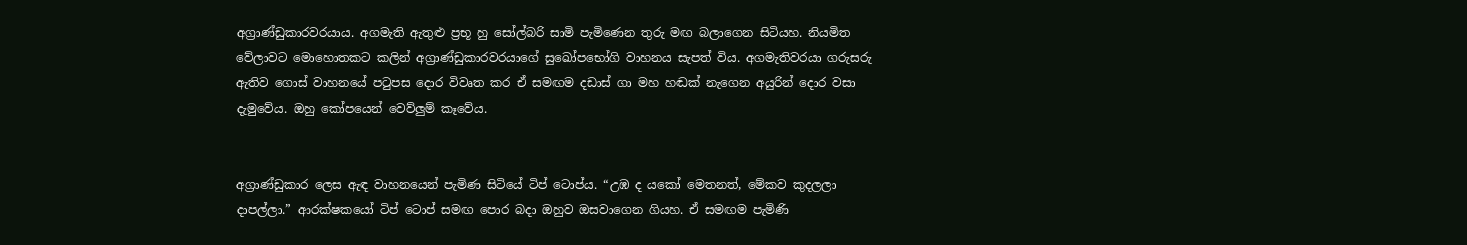අග්‍රාණ්ඩුකාරවරයාය. අගමැති ඇතුළු ප්‍රභූ හු සෝල්බරි සාමි පැමිණෙන තුරු මඟ බලාගෙන සිටියහ. නියමිත වේලාවට මොහොතකට කලින් අග්‍රාණ්ඩුකාරවරයාගේ සුඛෝපභෝගි වාහනය සැපත් විය. අගමැතිවරයා ගරුසරු ඇතිව ගොස් වාහනයේ පටුපස දොර විවෘත කර ඒ සමඟම දඩාස් ගා මහ හඬක් නැගෙන අයුරින් දොර වසා දැමුවේය. ඔහු කෝපයෙන් වෙව්ලුම් කෑවේය.


අග්‍රාණ්ඩුකාර ලෙස ඇඳ වාහනයෙන් පැමිණ සිටියේ ටිප් ටොප්ය. “උඹ ද යකෝ මෙතනත්, මේකව කුදලලා දාපල්ලා.” ආරක්ෂකයෝ ටිප් ටොප් සමඟ පොර බදා ඔහුව ඔසවාගෙන ගියහ. ඒ සමඟම පැමිණි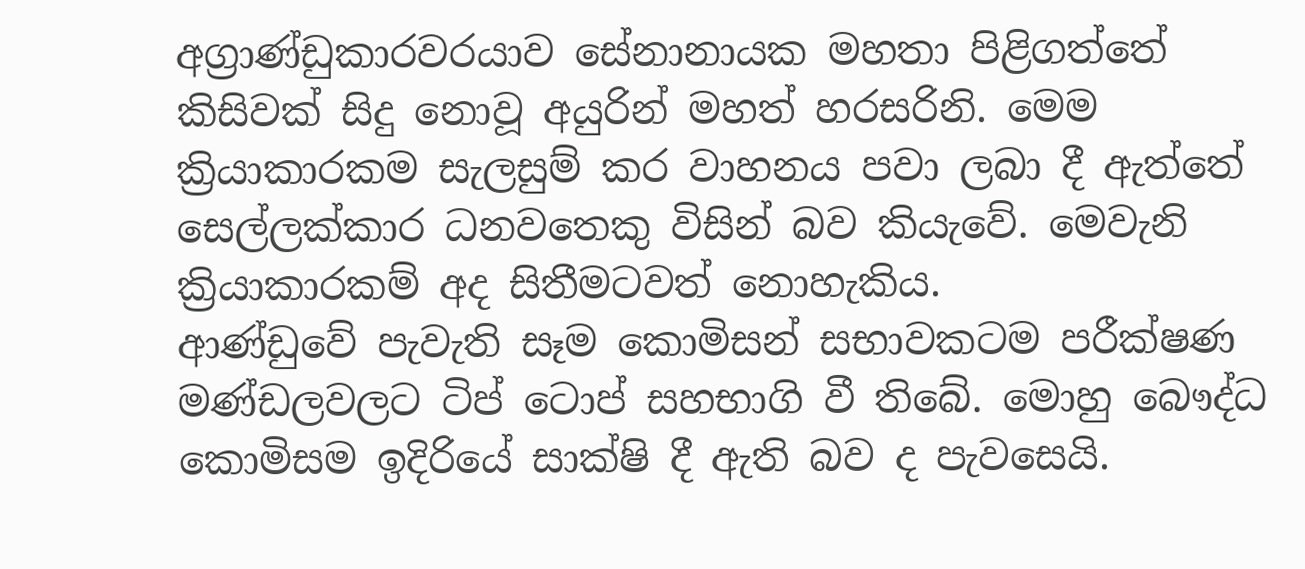අග්‍රාණ්ඩුකාරවරයාව සේනානායක මහතා පිළිගත්තේ කිසිවක් සිදු නොවූ අයුරින් මහත් හරසරිනි. මෙම ක්‍රියාකාරකම සැලසුම් කර වාහනය පවා ලබා දී ඇත්තේ සෙල්ලක්කාර ධනවතෙකු විසින් බව කියැවේ. මෙවැනි ක්‍රියාකාරකම් අද සිතීමටවත් නොහැකිය.
ආණ්ඩුවේ පැවැති සෑම කොමිසන් සභාවකටම පරීක්ෂණ මණ්ඩලවලට ටිප් ටොප් සහභාගි වී තිබේ. මොහු බෞද්ධ කොමිසම ඉදිරියේ සාක්ෂි දී ඇති බව ද පැවසෙයි.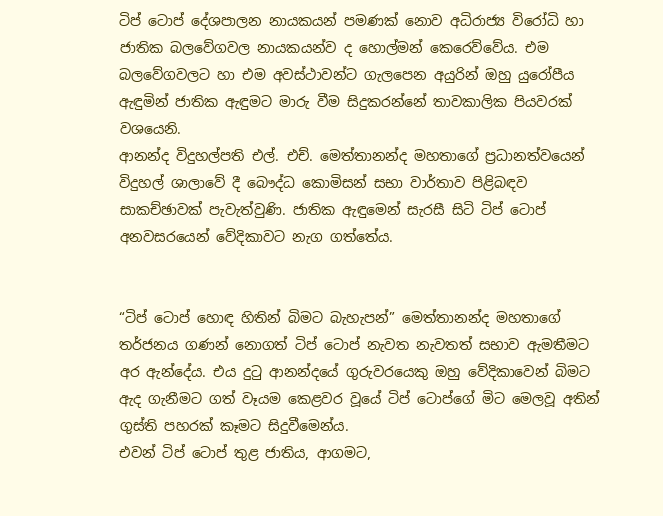ටිප් ටොප් දේශපාලන නායකයන් පමණක් නොව අධිරාජ්‍ය විරෝධි හා ජාතික බලවේගවල නායකයන්ව ද හොල්මන් කෙරෙව්වේය. එම බලවේගවලට හා එම අවස්ථාවන්ට ගැලපෙන අයුරින් ඔහු යුරෝපීය ඇඳුමින් ජාතික ඇඳුමට මාරු වීම සිදුකරන්නේ තාවකාලික පියවරක් වශයෙනි.
ආනන්ද විදුහල්පති එල්. එච්. මෙත්තානන්ද මහතාගේ ප්‍රධානත්වයෙන් විදුහල් ශාලාවේ දී බෞද්ධ කොමිසන් සභා වාර්තාව පිළිබඳව සාකච්ඡාවක් පැවැත්වුණි. ජාතික ඇඳුමෙන් සැරසී සිටි ටිප් ටොප් අනවසරයෙන් වේදිකාවට නැග ගත්තේය.


“ටිප් ටොප් හොඳ හිතින් බිමට බැහැපන්” මෙත්තානන්ද මහතාගේ තර්ජනය ගණන් නොගත් ටිප් ටොප් නැවත නැවතත් සභාව ඇමතීමට අර ඇන්දේය. එය දුටු ආනන්දයේ ගුරුවරයෙකු ඔහු වේදිකාවෙන් බිමට ඇද ගැනීමට ගත් වෑයම කෙළවර වූයේ ටිප් ටොප්ගේ මිට මෙලවූ අතින් ගුස්ති පහරක් කෑමට සිදුවීමෙන්ය.
එවන් ටිප් ටොප් තුළ ජාතිය, ආගමට,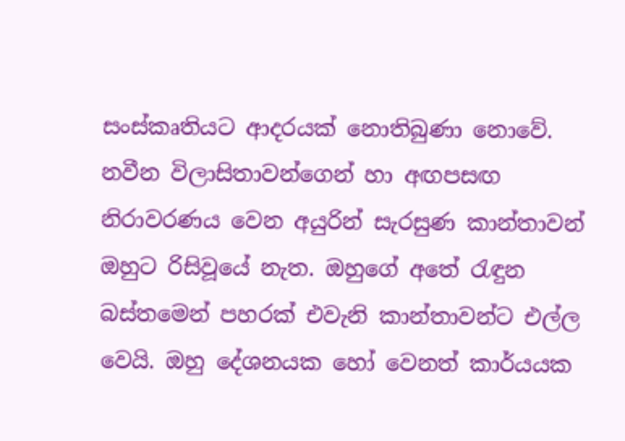සංස්කෘතියට ආදරයක් නොතිබුණා නොවේ. නවීන විලාසිතාවන්ගෙන් හා අඟපසඟ නිරාවරණය වෙන අයුරින් සැරසුණ කාන්තාවන් ඔහුට රිසිවූයේ නැත. ඔහුගේ අතේ රැඳුන බස්තමෙන් පහරක් එවැනි කාන්තාවන්ට එල්ල වෙයි. ඔහු දේශනයක හෝ වෙනත් කාර්යයක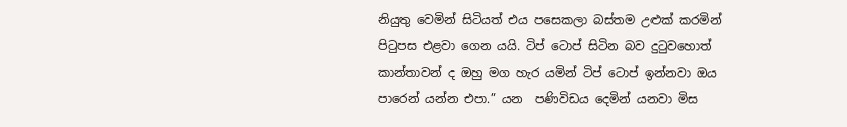නියුතු වෙමින් සිටියත් එය පසෙකලා බස්තම උළුක් කරමින් පිටුපස එළවා ගෙන යයි. ටිප් ටොප් සිටින බව දුටුවහොත් කාන්තාවන් ද ඔහු මග හැර යමින් ටිප් ටොප් ඉන්නවා ඔය පාරෙන් යන්න එපා.” යන  පණිවිඩය දෙමින් යනවා මිස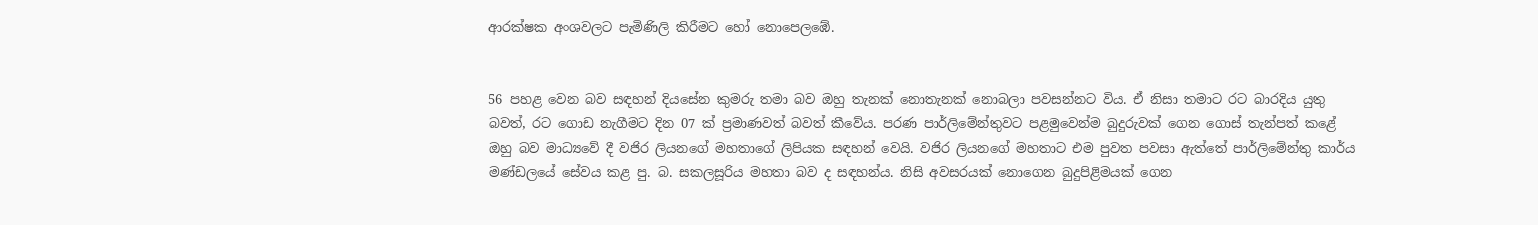ආරක්ෂක අංශවලට පැමිණිලි කිරීමට හෝ නොපෙලඹේ.


56 පහළ වෙන බව සඳහන් දියසේන කුමරු තමා බව ඔහු තැනක් නොතැනක් නොබලා පවසන්නට විය. ඒ නිසා තමාට රට බාරදිය යුතු බවත්, රට ගොඩ නැගීමට දින 07 ක් ප්‍රමාණවත් බවත් කීවේය. පරණ පාර්ලිමේන්තුවට පළමුවෙන්ම බුදුරුවක් ගෙන ගොස් තැන්පත් කළේ ඔහු බව මාධ්‍යවේ දී වජිර ලියනගේ මහතාගේ ලිපියක සඳහන් වෙයි. වජිර ලියනගේ මහතාට එම පුවත පවසා ඇත්තේ පාර්ලිමේන්තු කාර්ය මණ්ඩලයේ සේවය කළ පු. බ. සකලසූරිය මහතා බව ද සඳහන්ය. නිසි අවසරයක් නොගෙන බුදුපිළිමයක් ගෙන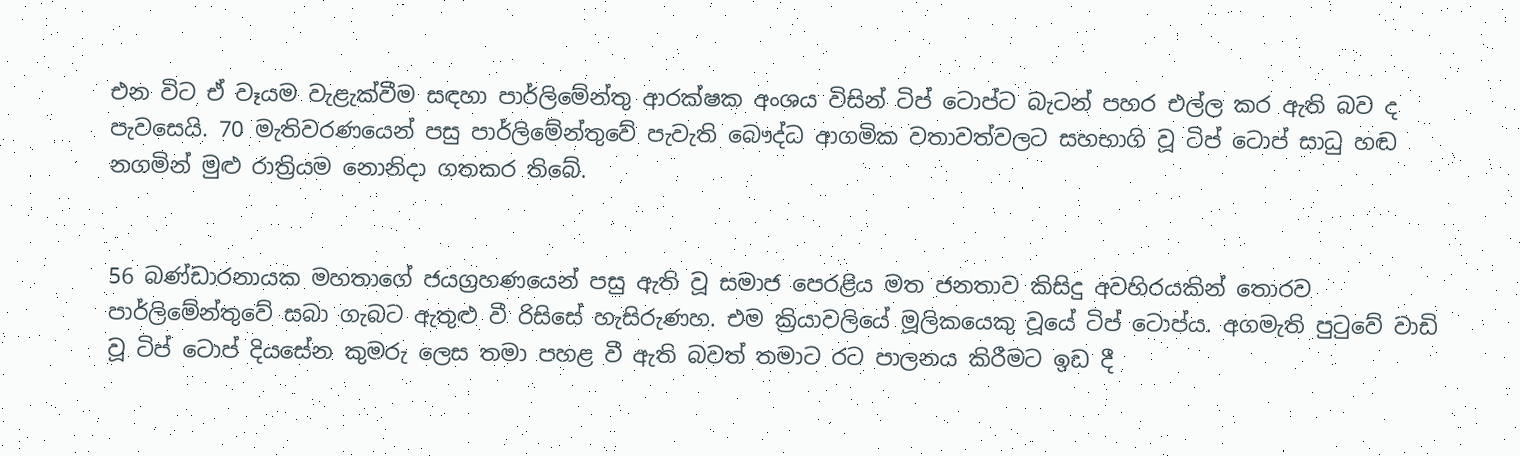එන විට ඒ වෑයම වැළැක්වීම සඳහා පාර්ලිමේන්තු ආරක්ෂක අංශය විසින් ටිප් ටොප්ට බැටන් පහර එල්ල කර ඇති බව ද පැවසෙයි. 70 මැතිවරණයෙන් පසු පාර්ලිමේන්තුවේ පැවැති බෞද්ධ ආගමික වතාවත්වලට සහභාගි වූ ටිප් ටොප් සාධු හඬ නගමින් මුළු රාත්‍රියම නොනිදා ගතකර තිබේ.


56 බණ්ඩාරනායක මහතාගේ ජයග්‍රහණයෙන් පසු ඇති වූ සමාජ පෙරළිය මත ජනතාව කිසිදු අවහිරයකින් තොරව පාර්ලිමේන්තුවේ සබා ගැබට ඇතුළු වී රිසිසේ හැසිරුණහ. එම ක්‍රියාවලියේ මූලිකයෙකු වූයේ ටිප් ටොප්ය. අගමැති පුටුවේ වාඩි වූ ටිප් ටොප් දියසේන කුමරු ලෙස තමා පහළ වී ඇති බවත් තමාට රට පාලනය කිරීමට ඉඩ දී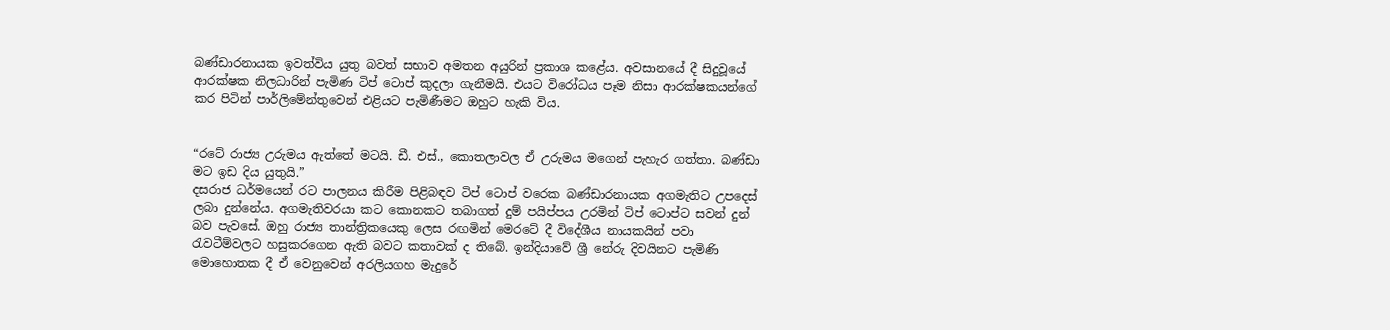බණ්ඩාරනායක ඉවත්විය යුතු බවත් සභාව අමතන අයුරින් ප්‍රකාශ කළේය. අවසානයේ දී සිදුවූයේ ආරක්ෂක නිලධාරින් පැමිණ ටිප් ටොප් කුදලා ගැනීමයි. එයට විරෝධය පෑම නිසා ආරක්ෂකයන්ගේ කර පිටින් පාර්ලිමේන්තුවෙන් එළියට පැමිණීමට ඔහුට හැකි විය.


“රටේ රාජ්‍ය උරුමය ඇත්තේ මටයි. ඩී. එස්., කොතලාවල ඒ උරුමය මගෙන් පැහැර ගත්තා. බණ්ඩා මට ඉඩ දිය යුතුයි.”
දසරාජ ධර්මයෙන් රට පාලනය කිරීම පිළිබඳව ටිප් ටොප් වරෙක බණ්ඩාරනායක අගමැතිට උපදෙස් ලබා දුන්නේය. අගමැතිවරයා කට කොනකට තබාගත් දුම් පයිප්පය උරමින් ටිප් ටොප්ට සවන් දුන් බව පැවසේ. ඔහු රාජ්‍ය තාන්ත්‍රිකයෙකු ලෙස රඟමින් මෙරටේ දී විදේශීය නායකයින් පවා රැවටීම්වලට හසුකරගෙන ඇති බවට කතාවක් ද තිබේ. ඉන්දියාවේ ශ්‍රී නේරු දිවයිනට පැමිණි මොහොතක දී ඒ වෙනුවෙන් අරලියගහ මැදුරේ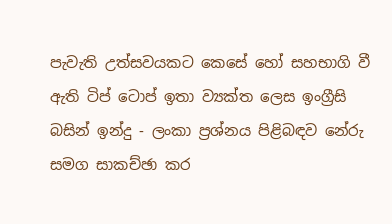පැවැති උත්සවයකට කෙසේ හෝ සහභාගි වී ඇති ටිප් ටොප් ඉතා ව්‍යක්ත ලෙස ඉංග්‍රීසි බසින් ඉන්දු - ලංකා ප්‍රශ්නය පිළිබඳව නේරු සමග සාකච්ඡා කර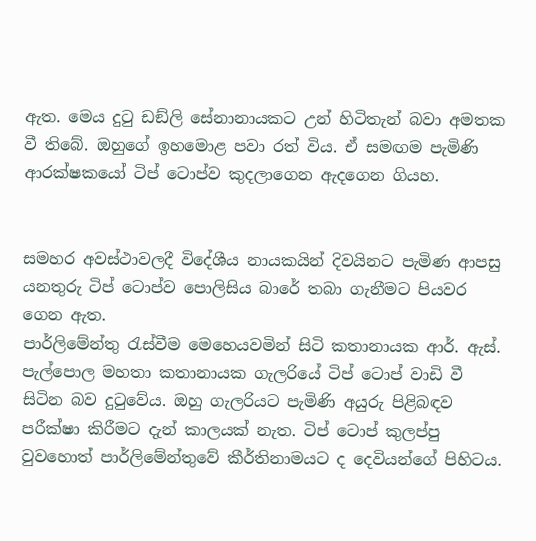ඇත. මෙය දුටු ඩඞ්ලි සේනානායකට උන් හිටිතැන් බවා අමතක වී තිබේ. ඔහුගේ ඉහමොළ පවා රත් විය. ඒ සමඟම පැමිණි ආරක්ෂකයෝ ටිප් ටොප්ව කුදලාගෙන ඇදගෙන ගියහ.


සමහර අවස්ථාවලදී විදේශීය නායකයින් දිවයිනට පැමිණ ආපසු යනතුරු ටිප් ටොප්ව පොලිසිය බාරේ තබා ගැනීමට පියවර ගෙන ඇත.
පාර්ලිමේන්තු රැස්වීම මෙහෙයවමින් සිටි කතානායක ආර්. ඇස්. පැල්පොල මහතා කතානායක ගැලරියේ ටිප් ටොප් වාඩි වී සිටින බව දුටුවේය. ඔහු ගැලරියට පැමිණි අයුරු පිළිබඳව පරීක්ෂා කිරීමට දැන් කාලයක් නැත. ටිප් ටොප් කුලප්පු වුවහොත් පාර්ලිමේන්තුවේ කීර්තිනාමයට ද දෙවියන්ගේ පිහිටය.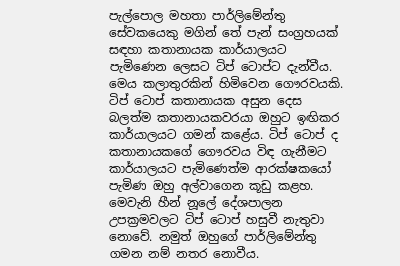පැල්පොල මහතා පාර්ලිමේන්තු සේවකයෙකු මගින් තේ පැන් සංග්‍රහයක් සඳහා කතානායක කාර්යාලයට පැමිණෙන ලෙසට ටිප් ටොප්ට දැන්වීය. මෙය කලාතුරකින් හිමිවෙන ගෞරවයකි. ටිප් ටොප් කතානායක අසුන දෙස බලත්ම කතානායකවරයා ඔහුට ඉඟිකර කාර්යාලයට ගමන් කළේය. ටිප් ටොප් ද කතානායකගේ ගෞරවය විඳ ගැනීමට කාර්යාලයට පැමිණෙත්ම ආරක්ෂකයෝ පැමිණ ඔහු අල්වාගෙන කූඩු කළහ. මෙවැනි හීන් නූලේ දේශපාලන උපක්‍රමවලට ටිප් ටොප් හසුවී නැතුවා නොවේ. නමුත් ඔහුගේ පාර්ලිමේන්තු ගමන නම් නතර නොවීය.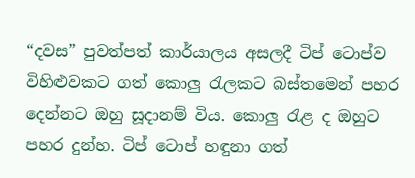“දවස” පුවත්පත් කාර්යාලය අසලදී ටිප් ටොප්ව විහිළුවකට ගත් කොලු රැලකට බස්තමෙන් පහර දෙන්නට ඔහු සූදානම් විය. කොලු රැළ ද ඔහුට පහර දුන්හ. ටිප් ටොප් හඳුනා ගත්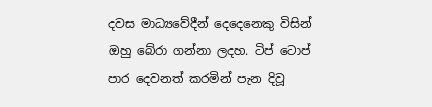දවස මාධ්‍යවේදීන් දෙදෙනෙකු විසින් ඔහු බේරා ගන්නා ලදහ. ටිප් ටොප් පාර දෙවනත් කරමින් පැන දිවූ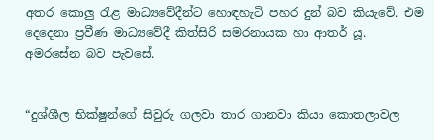අතර කොලු රැළ මාධ්‍යවේදීන්ට හොඳහැටි පහර දුන් බව කියැවේ. එම දෙදෙනා ප්‍රවීණ මාධ්‍යවේදී කිත්සිරි සමරනායක හා ආතර් යූ. අමරසේන බව පැවසේ.


“දුශ්ශීල භික්ෂුන්ගේ සිවුරු ගලවා තාර ගානවා කියා කොතලාවල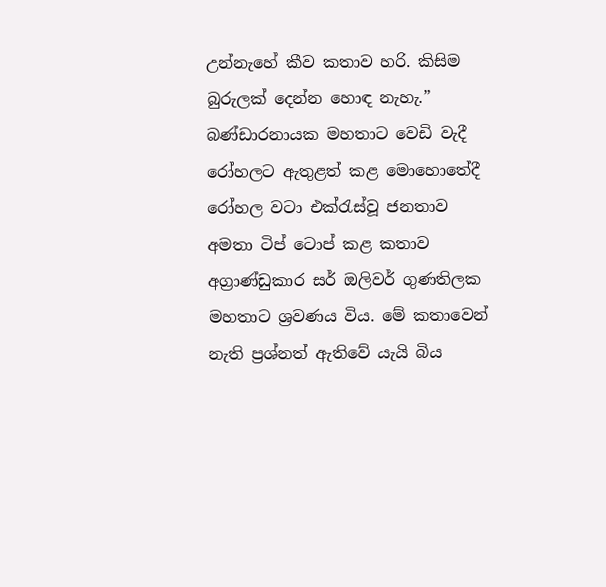උන්නැහේ කීව කතාව හරි. කිසිම බුරුලක් දෙන්න හොඳ නැහැ.”
බණ්ඩාරනායක මහතාට වෙඩි වැදී රෝහලට ඇතුළත් කළ මොහොතේදී රෝහල වටා එක්රැස්වූ ජනතාව අමතා ටිප් ටොප් කළ කතාව අග්‍රාණ්ඩුකාර සර් ඔලිවර් ගුණතිලක මහතාට ශ්‍රවණය විය. මේ කතාවෙන් නැති ප්‍රශ්නත් ඇතිවේ යැයි බිය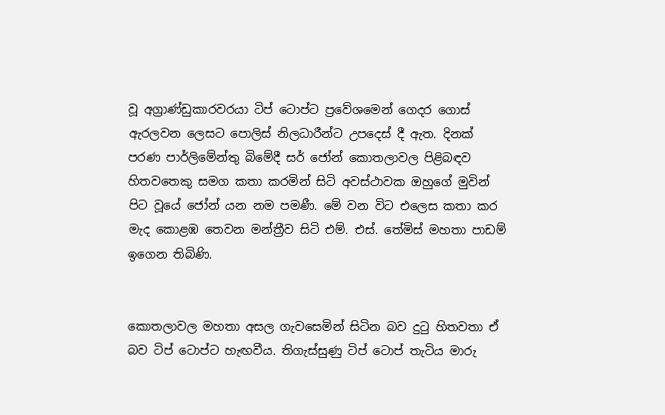වූ අග්‍රාණ්ඩුකාරවරයා ටිප් ටොප්ට ප්‍රවේශමෙන් ගෙදර ගොස් ඇරලවන ලෙසට පොලිස් නිලධාරීන්ට උපදෙස් දී ඇත. දිනක් පරණ පාර්ලිමේන්තු බිමේදී සර් ජෝන් කොතලාවල පිළිබඳව හිතවතෙකු සමග කතා කරමින් සිටි අවස්ථාවක ඔහුගේ මුවින් පිට වූයේ ජෝන් යන නම පමණී. මේ වන විට එලෙස කතා කර මැද කොළඹ තෙවන මන්ත්‍රීව සිටි එම්. එස්. තේමිස් මහතා පාඩම් ඉගෙන තිබිණි.


කොතලාවල මහතා අසල ගැවසෙමින් සිටින බව දුටු හිතවතා ඒ බව ටිප් ටොප්ට හැඟවීය. තිගැස්සුණු ටිප් ටොප් තැටිය මාරු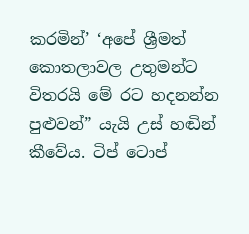කරමින්’ ‘අපේ ශ්‍රීමත් කොතලාවල උතුමන්ට විතරයි මේ රට හදනන්න පුළුවන්” යැයි උස් හඬින් කීවේය. ටිප් ටොප්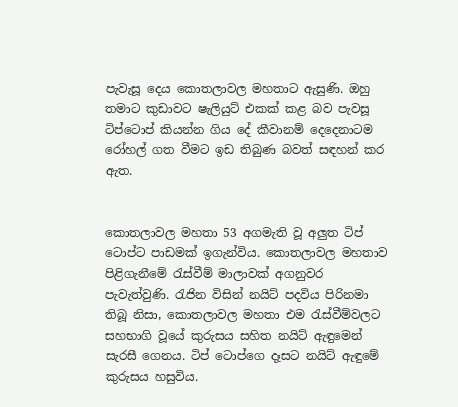පැවැසූ දෙය කොතලාවල මහතාට ඇසුණි. ඔහු තමාට කුඩාවට ෂැලියුට් එකක් කළ බව පැවසූ ටිප්ටොප් කියන්න ගිය දේ කීවානම් දෙදෙනාටම රෝහල් ගත වීමට ඉඩ තිබුණ බවත් සඳහන් කර ඇත.


කොතලාවල මහතා 53 අගමැති වූ අලුත ටිප් ටොප්ට පාඩමක් ඉගැන්විය. කොතලාවල මහතාව පිළිගැනීමේ රැස්වීම් මාලාවක් අගනුවර පැවැත්වුණි. රැජින විසින් නයිට් පදවිය පිරිනමා තිබූ නිසා, කොතලාවල මහතා එම රැස්වීම්වලට සහභාගි වූයේ කුරුසය සහිත නයිට් ඇඳුමෙන් සැරසී ගෙනය. ටිප් ටොප්ගෙ දෑසට නයිට් ඇඳුමේ කුරුසය හසුවිය.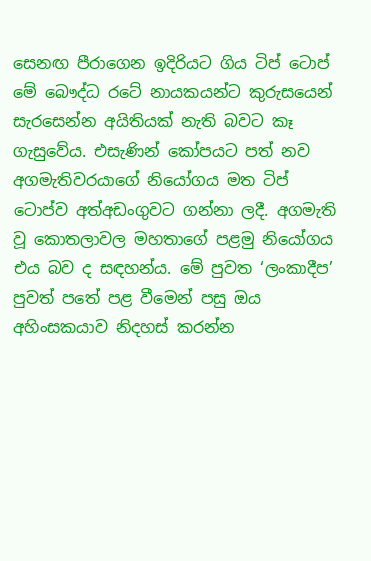සෙනඟ පීරාගෙන ඉදිරියට ගිය ටිප් ටොප් මේ බෞද්ධ රටේ නායකයන්ට කුරුසයෙන් සැරසෙන්න අයිතියක් නැති බවට කෑ ගැසුවේය. එසැණින් කෝපයට පත් නව අගමැතිවරයාගේ නියෝගය මත ටිප් ටොප්ව අත්අඩංගුවට ගන්නා ලදී. අගමැති වූ කොතලාවල මහතාගේ පළමු නියෝගය එය බව ද සඳහන්ය. මේ පුවත ‘ලංකාදීප’ පුවත් පතේ පළ වීමෙන් පසු ඔය අහිංසකයාව නිදහස් කරන්න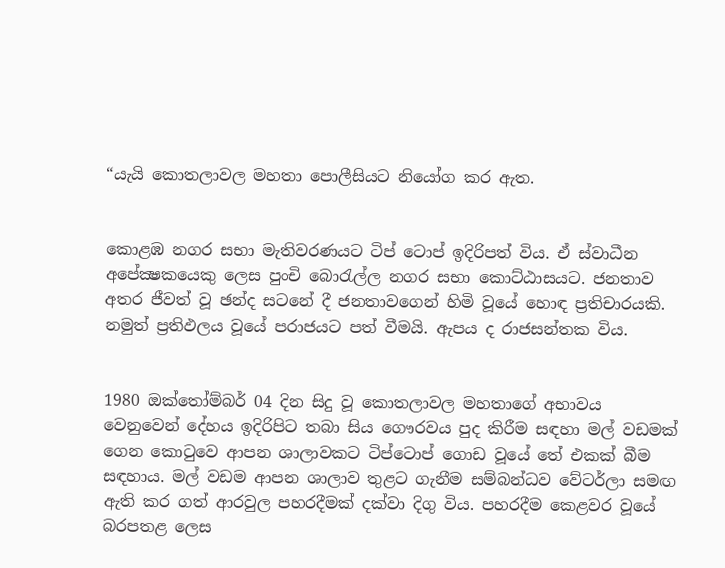“යැයි කොතලාවල මහතා පොලීසියට නියෝග කර ඇත.


කොළඹ නගර සභා මැතිවරණයට ටිප් ටොප් ඉදිරිපත් විය. ඒ ස්වාධීන අපේක්‍ෂකයෙකු ලෙස පුංචි බොරැල්ල නගර සභා කොට්ඨාසයට. ජනතාව අතර ජීවත් වූ ඡන්ද සටනේ දී ජනතාවගෙන් හිමි වූයේ හොඳ ප්‍රතිචාරයකි. නමුත් ප්‍රතිඵලය වූයේ පරාජයට පත් වීමයි. ඇපය ද රාජසන්තක විය.


1980 ඔක්තෝම්බර් 04 දින සිදු වූ කොතලාවල මහතාගේ අභාවය වෙනුවෙන් දේහය ඉදිරිපිට තබා සිය ගෞරවය පුද කිරීම සඳහා මල් වඩමක් ගෙන කොටුවෙ ආපන ශාලාවකට ටිප්ටොප් ගොඩ වූයේ තේ එකක් බීම සඳහාය. මල් වඩම ආපන ශාලාව තුළට ගැනීම සම්බන්ධව වේටර්ලා සමඟ ඇති කර ගත් ආරවුල පහරදීමක් දක්වා දිගු විය. පහරදීම කෙළවර වූයේ බරපතළ ලෙස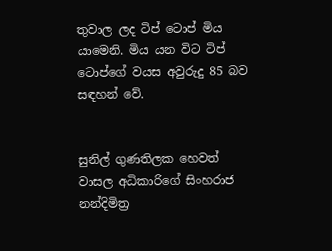තුවාල ලද ටිප් ටොප් මිය යාමෙනි. මිය යන විට ටිප් ටොප්ගේ වයස අවුරුදු 85 බව සඳහන් වේ.


සුනිල් ගුණතිලක හෙවත් වාසල අධිකාරිගේ සිංහරාජ නන්දිමිත්‍ර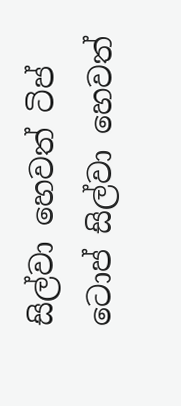සිල්වා හෙවත් ටිප් ටොප් සිල්වා හෙවත්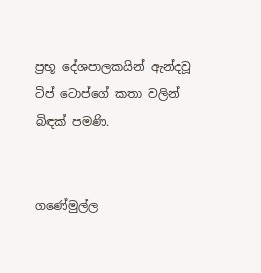ප්‍රභූ දේශපාලකයින් ඇන්දවූ ටිප් ටොප්ගේ කතා වලින් බිඳක් පමණි.


ගණේමුල්ල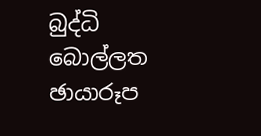බුද්ධි බොල්ලත
ඡායාරූප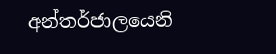අන්තර්ජාලයෙනි